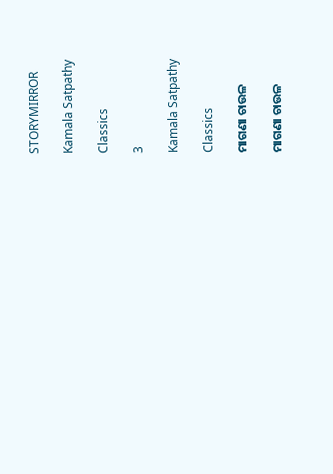STORYMIRROR

Kamala Satpathy

Classics

3

Kamala Satpathy

Classics

ମାଗଣା ଚାଉଳ

ମାଗଣା ଚାଉଳ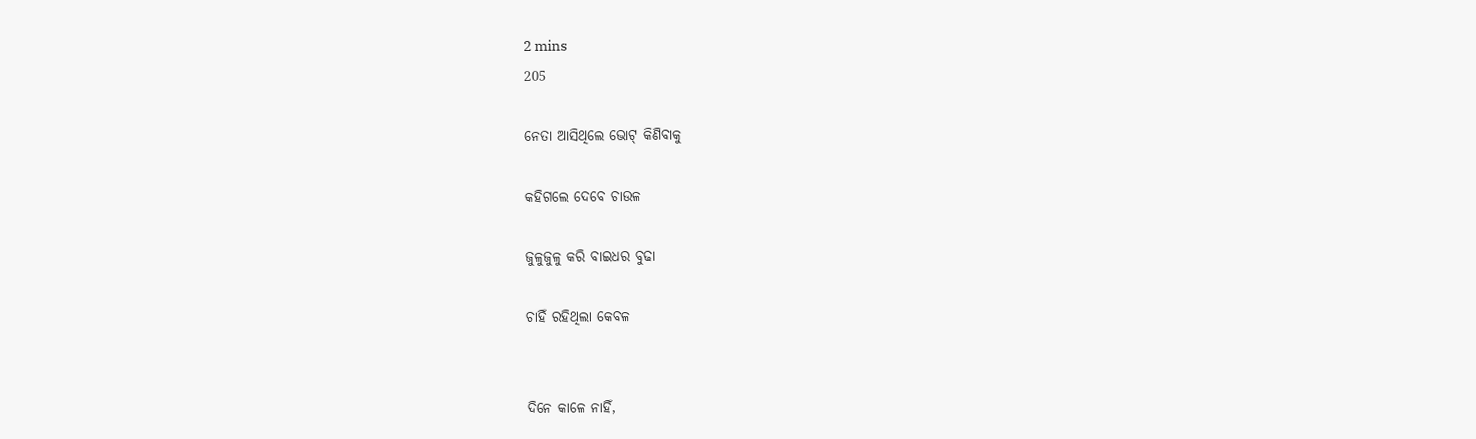2 mins
205

ନେତା ଆସିଥିଲେ ଭୋଟ୍ କିଣିବାକୁ

କହିଗଲେ ଦେବେ ଚାଉଳ

ଜୁଳୁଜୁଳୁ କରି ବାଇଧର ବୁଢା

ଚାହିଁ ରହିଥିଲା କେବଳ


ଦିନେ କାଳେ ନାହିଁ,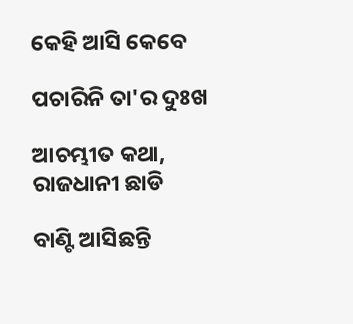କେହି ଆସି କେବେ

ପଚାରିନି ତା'ର ଦୁଃଖ

ଆଚମ୍ଭୀତ କଥା, ରାଜଧାନୀ ଛାଡି

ବାଣ୍ଟି ଆସିଛନ୍ତି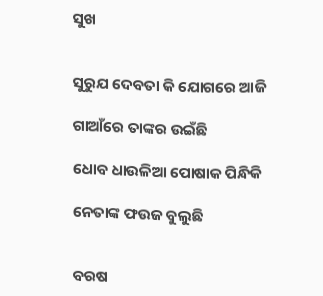ସୁଖ


ସୁରୁଯ ଦେବତା କି ଯୋଗରେ ଆଜି

ଗାଆଁରେ ତାଙ୍କର ଉଇଁଛି

ଧୋବ ଧାଉଳିଆ ପୋଷାକ ପିନ୍ଧିକି

ନେତାଙ୍କ ଫଉଜ ବୁଲୁଛି


ବରଷ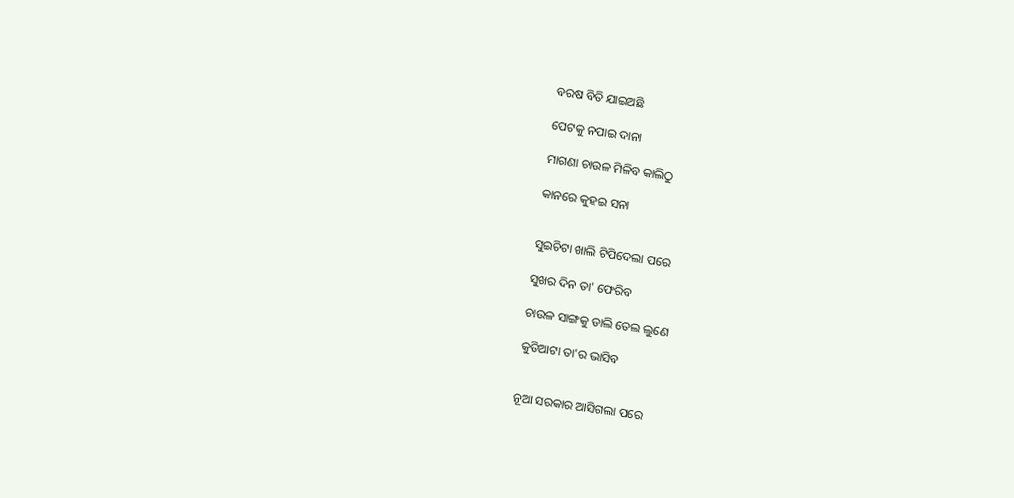ବରଷ ବିତି ଯାଇଅଛି

ପେଟକୁ ନପାଇ ଦାନା

ମାଗଣା ଚାଉଳ ମିଳିବ କାଲିଠୁ

କାନରେ କୁହଇ ସନା


ସୁଇଚିଟା ଖାଲି ଟିପିଦେଲା ପରେ

ସୁଖର ଦିନ ତା' ଫେରିବ

ଚାଉଳ ସାଙ୍ଗକୁ ଡାଲି ତେଲ ଲୁଣେ

କୁଡିଆଟା ତା'ର ଭାସିବ


ନୂଆ ସରକାର ଆସିଗଲା ପରେ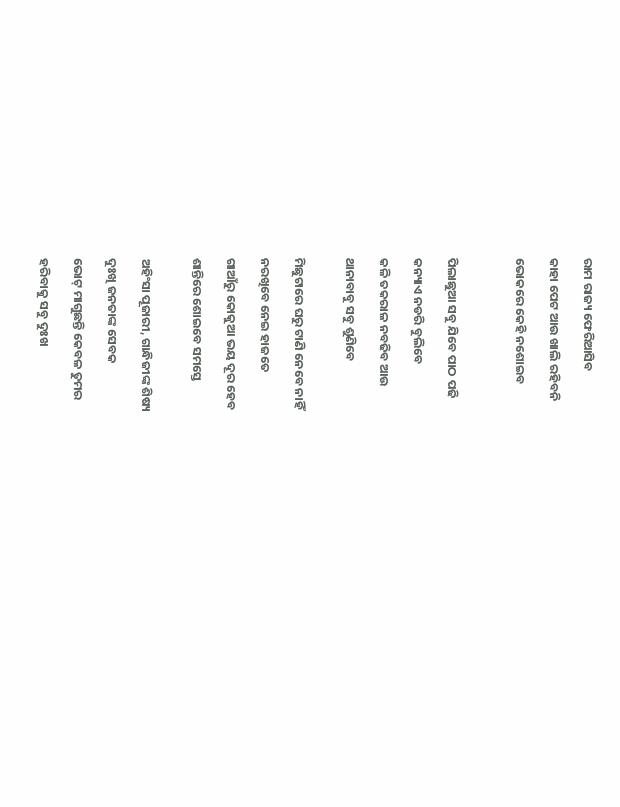ରାମ ରାଜ୍ୟ ଫେରିଆସିବ

କାହା ପେଟ ଆଉ ଖାଲି ରହିବନି

ଭୋକରେ କେହି ନଶୋଇବ



ପିଲାଛୁଆ ସବୁ ଯିବେ ପାଠ ପଢି

କନ୍ୟାଏ ନଡରି ବୁଲିବେ

କଳି ତକରାଳ ନବଢିବ ଆଉ

ଥାନାବାବୁ ସବୁ ଶୁଣିବେ


ମିଛୁଟାରେ ଘରୁ ଟାଣି ନେବେ ନାହିଁ

ନରଖିବେ ନେଇ ହାଜତେ

ଗାଆଁରୁ କୋକୁଆ ଭୟ ଦୂର ହେବ

ଶାନ୍ତିରେ ଶୋଇବେ ସମସ୍ତେ


ଅହିଂସା ପୂଜାରୀ, ଗାନ୍ଧିଜୀଙ୍କ ଶିଷ୍ୟ

ଦୁଃଖି ଜନତାଙ୍କ ସେବକ

ଭୋଟ୍ ମାଗୁଛନ୍ତି କେବଳ ତୁମର

ହରିବାକୁ ସବୁ ଦୁଃଖ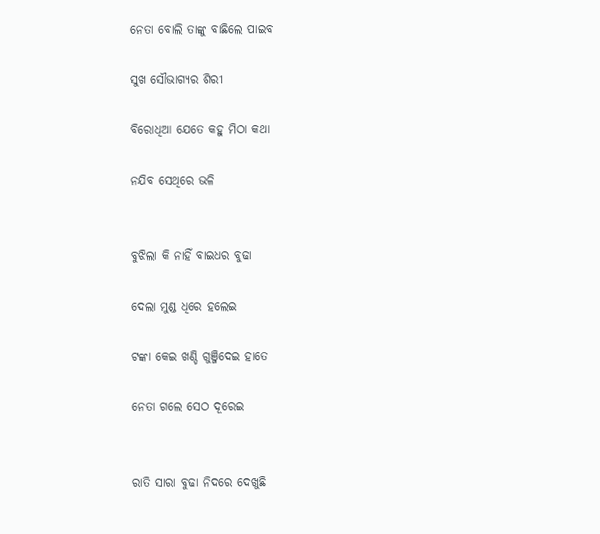ନେତା ବୋଲି ତାଙ୍କୁ ବାଛିଲେ ପାଇବ

ସୁଖ ସୌଭାଗ୍ୟର ଶିରୀ

ବିରୋଧିଆ ଯେତେ କହୁ ମିଠା କଥା

ନଯିବ ସେଥିରେ ଭଳି


ବୁଝିଲା କି ନାହିଁ ବାଇଧର ବୁଢା

ଦେଲା ମୁଣ୍ଡ ଧିରେ ହଲେଇ

ଟଙ୍କା କେଇ ଖଣ୍ଡି ଗୁଞ୍ଜିଦେଇ ହାତେ

ନେତା ଗଲେ ସେଠ ଦୂରେଇ


ରାତି ସାରା ବୁଢା ନିଦରେ ଦେଖୁଛି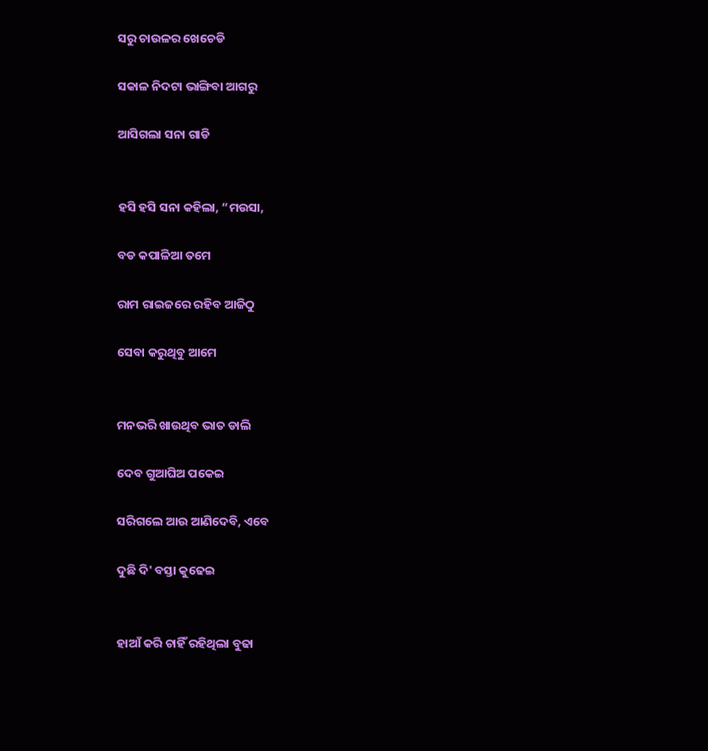ସରୁ ଚାଉଳର ଖେଚେଡି

ସକାଳ ନିଦଟା ଭାଙ୍ଗିବା ଆଗରୁ

ଆସିଗଲା ସନା ଗାଡି


ହସି ହସି ସନା କହିଲା, “ମଉସା,

ବଡ କପାଳିଆ ତମେ

ରାମ ରାଇଜରେ ରହିବ ଆଜିଠୁ

ସେବା କରୁଥିବୁ ଆମେ


ମନଭରି ଖାଉଥିବ ଭାତ ଡାଲି

ଦେବ ଗୁଆଘିଅ ପକେଇ

ସରିଗଲେ ଆଉ ଆଣିଦେବି, ଏବେ

ଦୁଛି ଦି' ବସ୍ତା କୁଢେଇ


ହାଆଁ କରି ଚାହିଁ ରହିଥିଲା ବୁଢା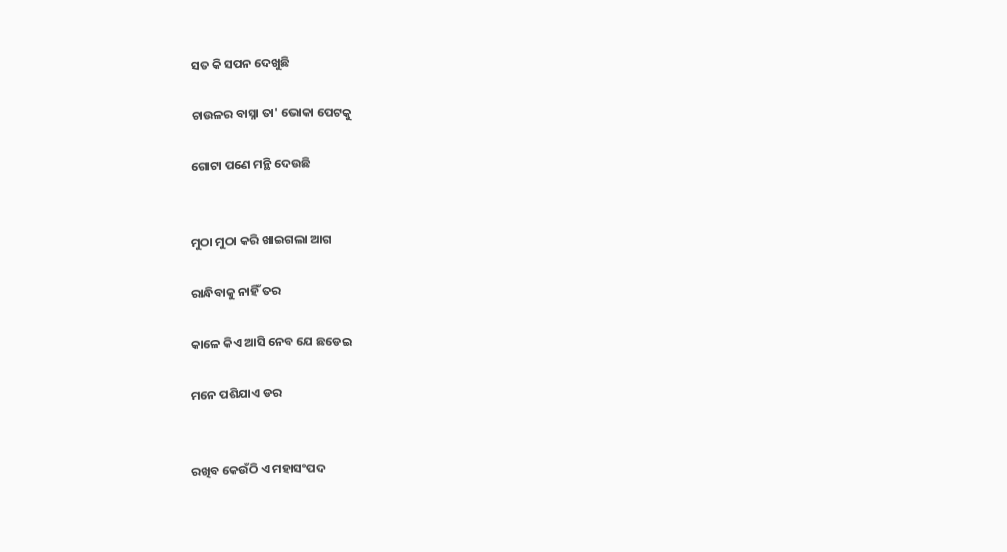ସତ କି ସପନ ଦେଖୁଛି

ଚାଉଳର ବାସ୍ନା ତା' ଭୋକା ପେଟକୁ

ଗୋଟା ପଣେ ମନ୍ଥି ଦେଉଛି


ମୁଠା ମୁଠା କରି ଖାଇଗଲା ଆଗ

ରାନ୍ଧିବାକୁ ନାହିଁ ତର

କାଳେ କିଏ ଆସି ନେବ ଯେ ଛଡେଇ

ମନେ ପଶିଯାଏ ଡର


ରଖିବ କେଉଁଠି ଏ ମହାସଂପଦ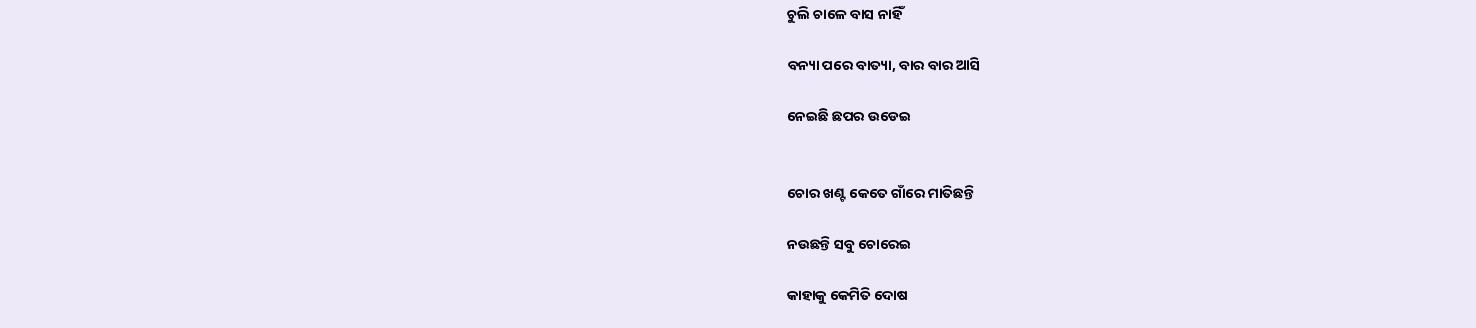ଚୁଲି ଚାଳେ ବାସ ନାହିଁ

ବନ୍ୟା ପରେ ବାତ୍ୟା, ବାର ବାର ଆସି

ନେଇଛି ଛପର ଉଡେଇ


ଚୋର ଖଣ୍ଟ କେତେ ଗାଁରେ ମାତିଛନ୍ତି

ନଉଛନ୍ତି ସବୁ ଚୋରେଇ

କାହାକୁ କେମିତି ଦୋଷ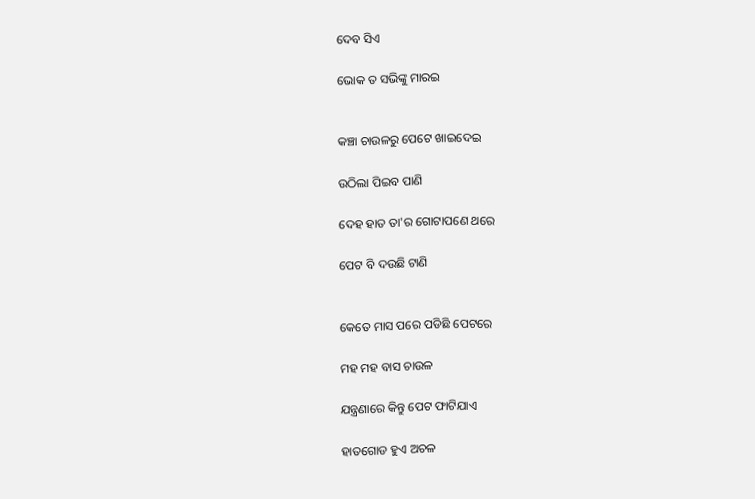ଦେବ ସିଏ

ଭୋକ ତ ସଭିଙ୍କୁ ମାରଇ


କଞ୍ଚା ଚାଉଳରୁ ପେଟେ ଖାଇଦେଇ

ଉଠିଲା ପିଇବ ପାଣି

ଦେହ ହାତ ତା'ର ଗୋଟାପଣେ ଥରେ

ପେଟ ବି ଦଉଛି ଟାଣି


କେତେ ମାସ ପରେ ପଡିଛି ପେଟରେ

ମହ ମହ ବାସ ଚାଉଳ

ଯନ୍ତ୍ରଣାରେ କିନ୍ତୁ ପେଟ ଫାଟିଯାଏ

ହାତଗୋଡ ହୁଏ ଅଚଳ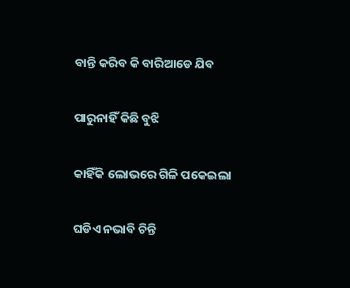ବାନ୍ତି କରିବ କି ବାରିଆଡେ ଯିବ

ପାରୁନାହିଁ କିଛି ବୁଝି

କାହିଁକି ଲୋଭରେ ଗିଳି ପକେଇଲା

ଘଡିଏ ନଭାବି ଚିନ୍ତି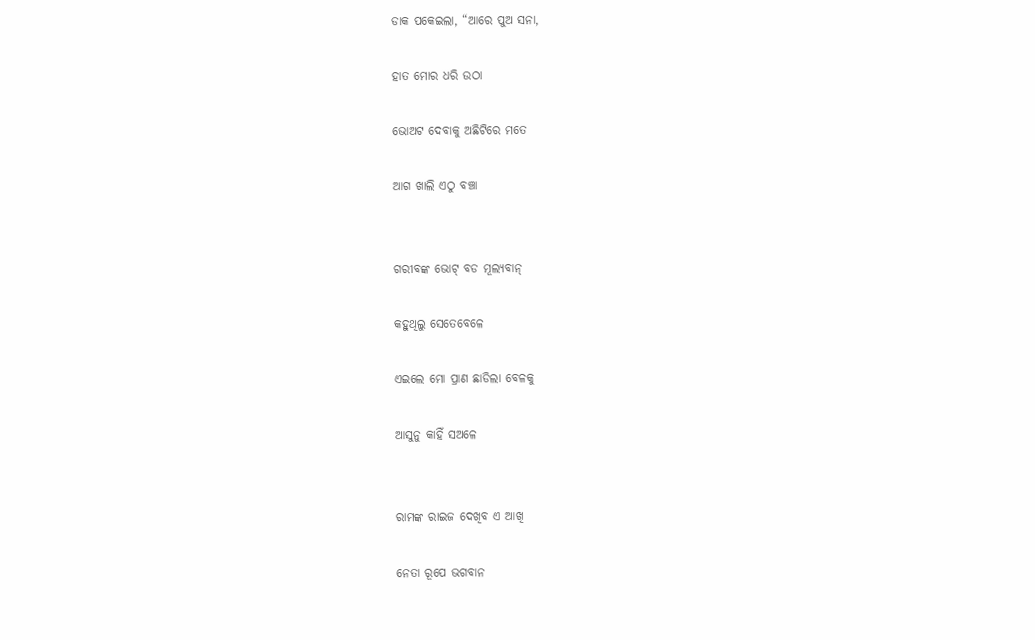ଡାକ ପକେଇଲା, “ଆରେ ପୁଅ ସନା,

ହାତ ମୋର ଧରି ଉଠା

ଭୋଅଟ ଦେବାକୁ ଅଛିଟିରେ ମତେ

ଆଗ ଖାଲି ଏଠୁ ବଞ୍ଚା


ଗରୀବଙ୍କ ଭୋଟ୍ ବଡ ମୂଲ୍ୟବାନ୍

କହୁଥିଲୁ ସେତେବେଳେ

ଏଇଲେ ମୋ ପ୍ରାଣ ଛାଡିଲା ବେଳକୁ

ଆସୁନୁ କାହିଁ ସଅଳେ


ରାମଙ୍କ ରାଇଜ ଦେଖିବ ଏ ଆଖି

ନେତା ରୂପେ ଭଗବାନ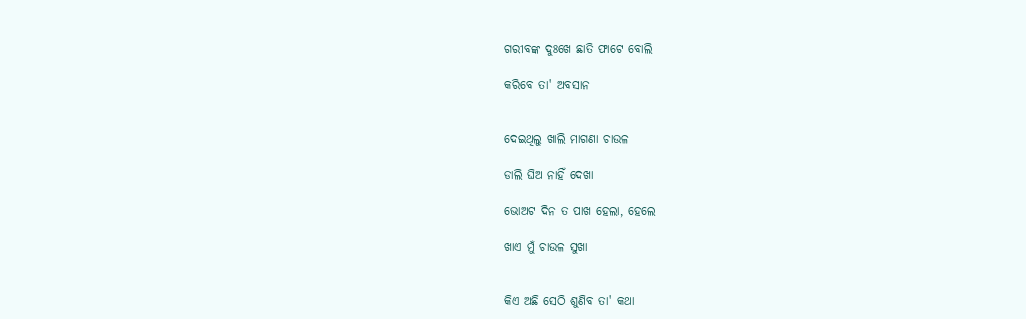ଗରୀବଙ୍କ ଦୁଃଖେ ଛାତି ଫାଟେ ବୋଲି

କରିବେ ତା' ଅବସାନ


ଦେଇଥିଲୁ ଖାଲି ମାଗଣା ଚାଉଳ

ଡାଲି ଘିଅ ନାହିଁ ଦେଖା

ଭୋଅଟ ଦିନ ତ ପାଖ ହେଲା, ହେଲେ

ଖାଏ ମୁଁ ଚାଉଳ ସୁଖା


କିଏ ଅଛି ସେଠି ଶୁଣିବ ତା' କଥା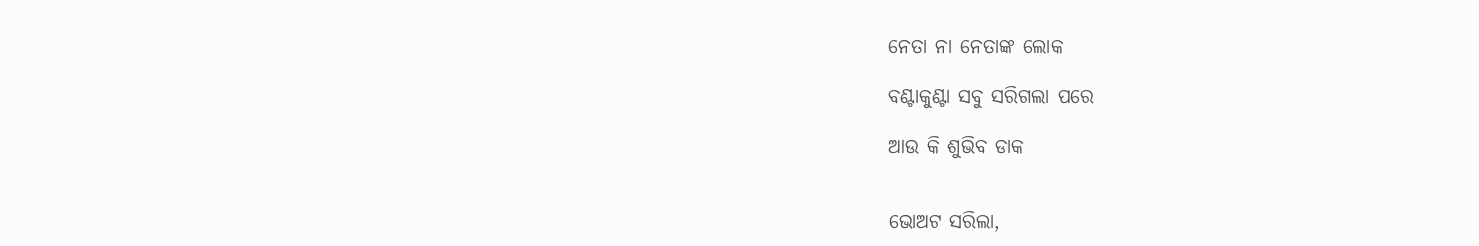ନେତା ନା ନେତାଙ୍କ ଲୋକ

ବଣ୍ଟାକୁଣ୍ଟା ସବୁ ସରିଗଲା ପରେ

ଆଉ କି ଶୁଭିବ ଡାକ


ଭୋଅଟ ସରିଲା,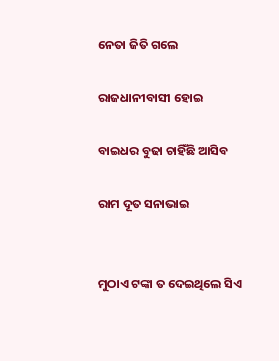ନେତା ଜିତି ଗଲେ

ରାଜଧାନୀବାସୀ ହୋଇ

ବାଇଧର ବୁଢା ଚାହିଁଛି ଆସିବ

ରାମ ଦୂତ ସନାଭାଇ


ମୁଠାଏ ଟଙ୍କା ତ ଦେଇଥିଲେ ସିଏ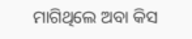ମାଗିଥିଲେ ଅବା କିସ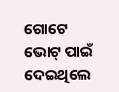ଗୋଟେ ଭୋଟ୍ ପାଇଁ ଦେଇଥିଲେ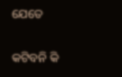ଯେତେ

କଟିବନି କି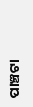ପାଞ୍ଚଟା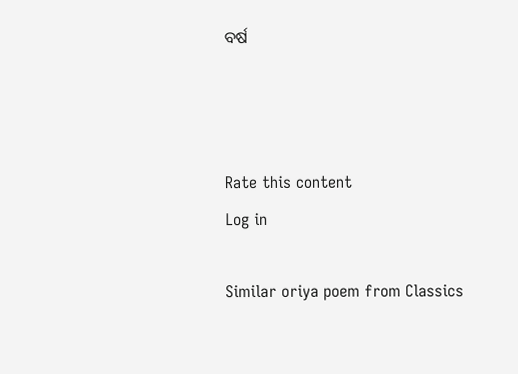ବର୍ଷ



Rate this content
Log in

Similar oriya poem from Classics